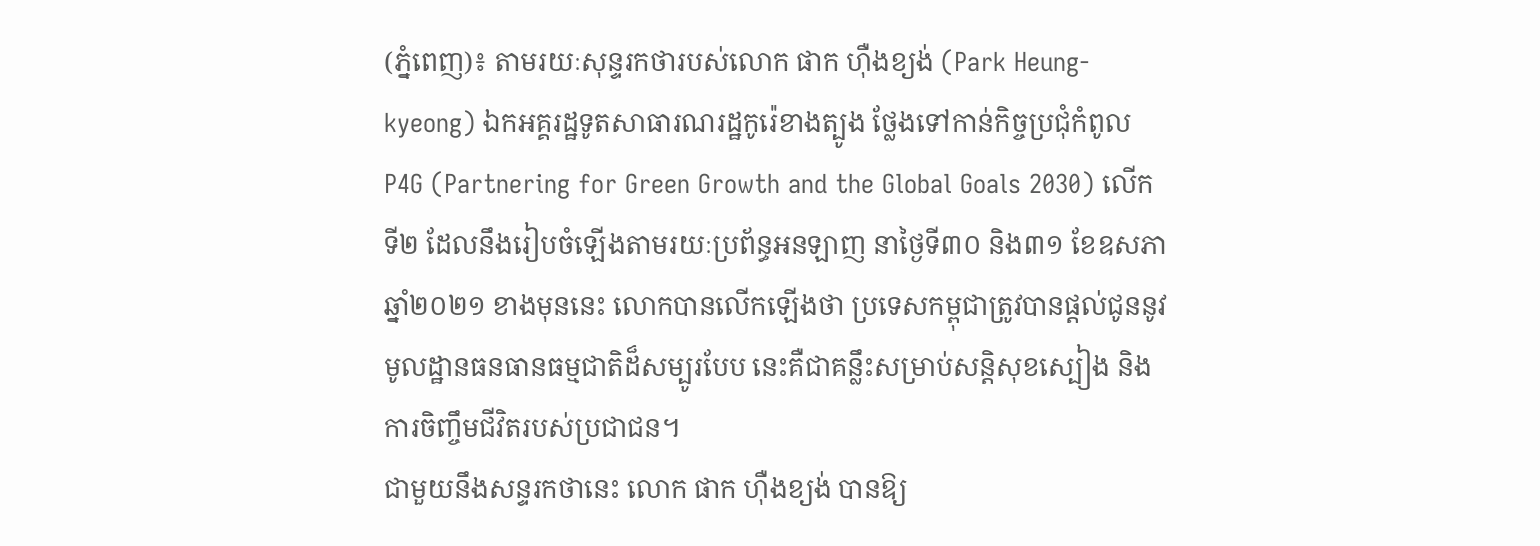(ភ្នំពេញ)៖ តាមរយៈសុន្ទរកថារបស់លោក ផាក ហ៊ឺងខ្យង់ (Park Heung-kyeong) ឯកអគ្គរដ្ឋទូតសាធារណរដ្ឋកូរ៉េខាងត្បូង ថ្លែងទៅកាន់កិច្ចប្រជុំកំពូល P4G (Partnering for Green Growth and the Global Goals 2030) លើកទី២ ដែលនឹងរៀបចំឡើងតាមរយៈប្រព័ន្ធអនឡាញ នាថ្ងៃទី៣០ និង៣១ ខែឧសភា ឆ្នាំ២០២១ ខាងមុននេះ លោកបានលើកឡើងថា ប្រទេសកម្ពុជាត្រូវបានផ្តល់ជូននូវមូលដ្ឋានធនធានធម្មជាតិដ៏សម្បូរបែប នេះគឺជាគន្លឹះសម្រាប់សន្តិសុខស្បៀង និងការចិញ្ចឹមជីវិតរបស់ប្រជាជន។
ជាមួយនឹងសន្ទរកថានេះ លោក ផាក ហ៊ឺងខ្យង់ បានឱ្យ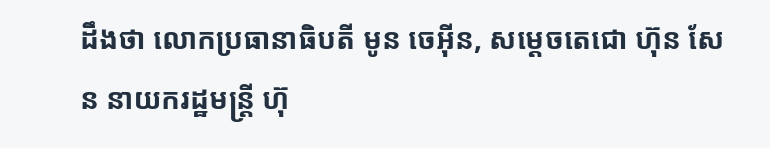ដឹងថា លោកប្រធានាធិបតី មូន ចេអ៊ីន, សម្តេចតេជោ ហ៊ុន សែន នាយករដ្ឋមន្ត្រី ហ៊ុ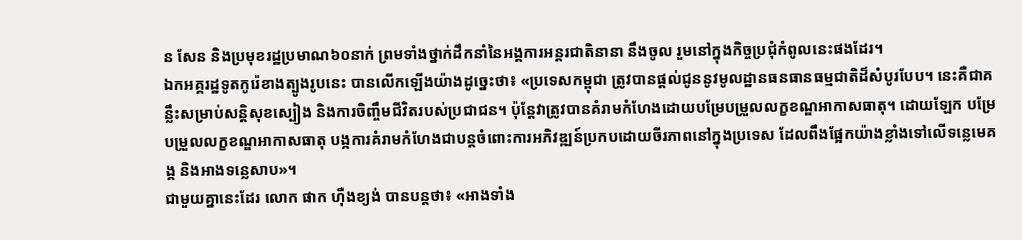ន សែន និងប្រមុខរដ្ឋប្រមាណ៦០នាក់ ព្រមទាំងថ្នាក់ដឹកនាំនៃអង្គការអន្តរជាតិនានា នឹងចូល រួមនៅក្នុងកិច្ចប្រជុំកំពូលនេះផងដែរ។
ឯកអគ្គរដ្ឋទូតកូរ៉េខាងត្បូងរូបនេះ បានលើកឡើងយ៉ាងដូច្នេះថា៖ «ប្រទេសកម្ពុជា ត្រូវបានផ្តល់ជូននូវមូលដ្ឋានធនធានធម្មជាតិដ៏សំបូរបែប។ នេះគឺជាគន្លឹះសម្រាប់សន្តិសុខស្បៀង និងការចិញ្ចឹមជីវិតរបស់ប្រជាជន។ ប៉ុន្តែវាត្រូវបានគំរាមកំហែងដោយបម្រែបម្រួលលក្ខខណ្ឌអាកាសធាតុ។ ដោយឡែក បម្រែបម្រួលលក្ខខណ្ឌអាកាសធាតុ បង្កការគំរាមកំហែងជាបន្តចំពោះការអភិវឌ្ឍន៍ប្រកបដោយចីរភាពនៅក្នុងប្រទេស ដែលពឹងផ្អែកយ៉ាងខ្លាំងទៅលើទន្លេមេគង្គ និងអាងទន្លេសាប»។
ជាមួយគ្នានេះដែរ លោក ផាក ហ៊ឺងខ្យង់ បានបន្តថា៖ «អាងទាំង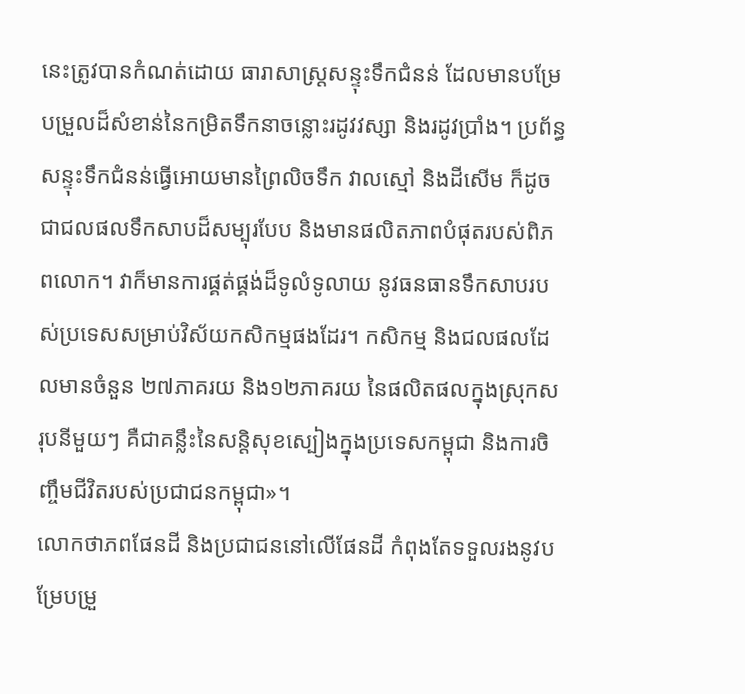នេះត្រូវបានកំណត់ដោយ ធារាសាស្ត្រសន្ទុះទឹកជំនន់ ដែលមានបម្រែបម្រួលដ៏សំខាន់នៃកម្រិតទឹកនាចន្លោះរដូវវស្សា និងរដូវប្រាំង។ ប្រព័ន្ធសន្ទុះទឹកជំនន់ធ្វើអោយមានព្រៃលិចទឹក វាលស្មៅ និងដីសើម ក៏ដូចជាជលផលទឹកសាបដ៏សម្បុរបែប និងមានផលិតភាពបំផុតរបស់ពិភពលោក។ វាក៏មានការផ្គត់ផ្គង់ដ៏ទូលំទូលាយ នូវធនធានទឹកសាបរបស់ប្រទេសសម្រាប់វិស័យកសិកម្មផងដែរ។ កសិកម្ម និងជលផលដែលមានចំនួន ២៧ភាគរយ និង១២ភាគរយ នៃផលិតផលក្នុងស្រុកសរុបនីមួយៗ គឺជាគន្លឹះនៃសន្តិសុខស្បៀងក្នុងប្រទេសកម្ពុជា និងការចិញ្ចឹមជីវិតរបស់ប្រជាជនកម្ពុជា»។
លោកថាភពផែនដី និងប្រជាជននៅលើផែនដី កំពុងតែទទួលរងនូវបម្រែបម្រួ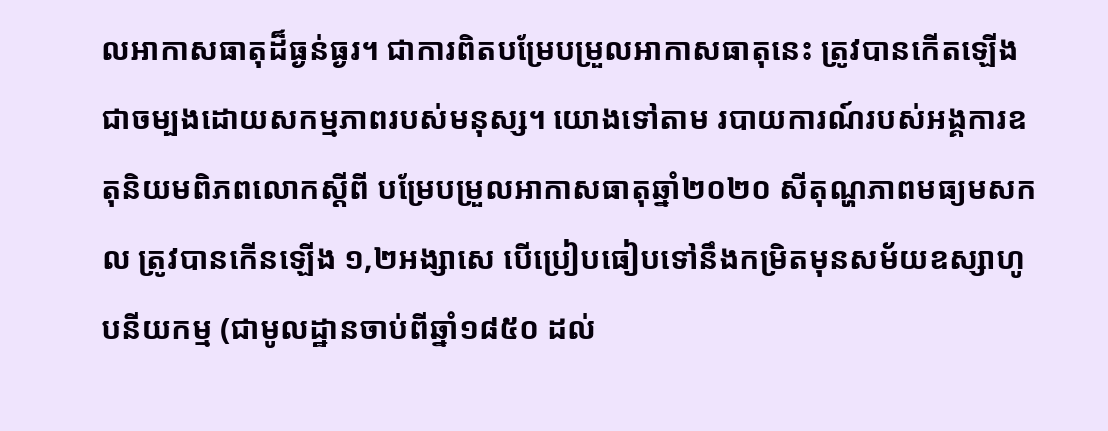លអាកាសធាតុដ៏ធ្ងន់ធ្ងរ។ ជាការពិតបម្រែបម្រួលអាកាសធាតុនេះ ត្រូវបានកើតឡើងជាចម្បងដោយសកម្មភាពរបស់មនុស្ស។ យោងទៅតាម របាយការណ៍របស់អង្គការឧតុនិយមពិភពលោកស្តីពី បម្រែបម្រួលអាកាសធាតុឆ្នាំ២០២០ សីតុណ្ហភាពមធ្យមសកល ត្រូវបានកើនឡើង ១,២អង្សាសេ បើប្រៀបធៀបទៅនឹងកម្រិតមុនសម័យឧស្សាហូបនីយកម្ម (ជាមូលដ្ឋានចាប់ពីឆ្នាំ១៨៥០ ដល់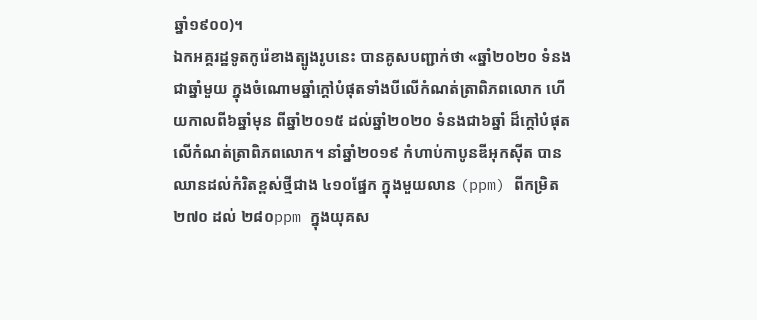ឆ្នាំ១៩០០)។
ឯកអគ្គរដ្ឋទូតកូរ៉េខាងត្បូងរូបនេះ បានគូសបញ្ជាក់ថា «ឆ្នាំ២០២០ ទំនងជាឆ្នាំមួយ ក្នុងចំណោមឆ្នាំក្តៅបំផុតទាំងបីលើកំណត់ត្រាពិភពលោក ហើយកាលពី៦ឆ្នាំមុន ពីឆ្នាំ២០១៥ ដល់ឆ្នាំ២០២០ ទំនងជា៦ឆ្នាំ ដ៏ក្តៅបំផុតលើកំណត់ត្រាពិភពលោក។ នាំឆ្នាំ២០១៩ កំហាប់កាបូនឌីអុកស៊ីត បានឈានដល់កំរិតខ្ពស់ថ្មីជាង ៤១០ផ្នែក ក្នុងមួយលាន (ppm) ពីកម្រិត២៧០ ដល់ ២៨០ppm ក្នុងយុគស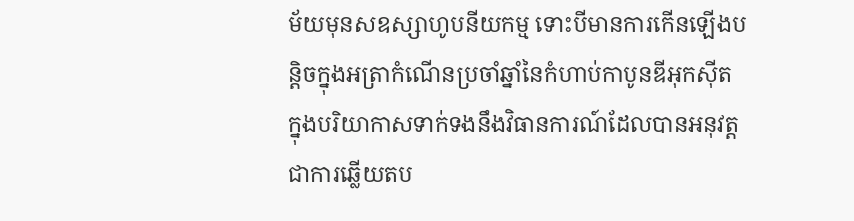ម័យមុនសឧស្សាហូបនីយកម្ម ទោះបីមានការកើនឡើងបន្តិចក្នុងអត្រាកំណើនប្រចាំឆ្នាំនៃកំហាប់កាបូនឌីអុកស៊ីត ក្នុងបរិយាកាសទាក់ទងនឹងវិធានការណ៍ដែលបានអនុវត្ត ជាការឆ្លើយតប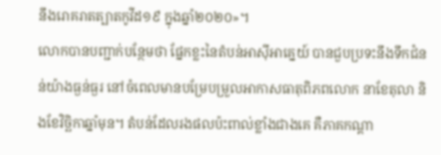នឹងរោគរាតត្បាតកូវីដ១៩ ក្នុងឆ្នាំ២០២០»។
លោកបានបញ្ជាក់បន្ថែមថា ផ្នែកខ្លះនៃតំបន់អាស៊ីអាគ្នេយ៍ បានជួបប្រទះនឹងទឹកជំនន់យ៉ាងធ្ងន់ធ្ងរ នៅចំពេលមានបម្រែបម្រួលអាកាសធាតុពិភពលោក នាខែតុលា និងខែវិច្ឆិកាឆ្នាំមុន។ តំបន់ដែលរងផលប៉ះពាល់ខ្លាំងជាងគេ គឺភាគកណ្តា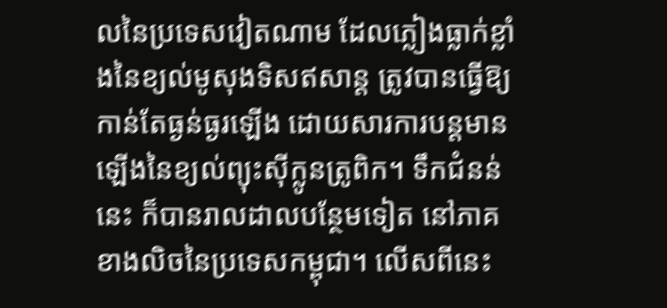លនៃប្រទេសវៀតណាម ដែលភ្លៀងធ្លាក់ខ្លាំងនៃខ្យល់មូសុងទិសឥសាន្ត ត្រូវបានធ្វើឱ្យកាន់តែធ្ងន់ធ្ងរឡើង ដោយសារការបន្តមានឡើងនៃខ្យល់ព្យុះស៊ីក្លូនត្រូពិក។ ទឹកជំនន់នេះ ក៏បានរាលដាលបន្ថែមទៀត នៅភាគខាងលិចនៃប្រទេសកម្ពុជា។ លើសពីនេះ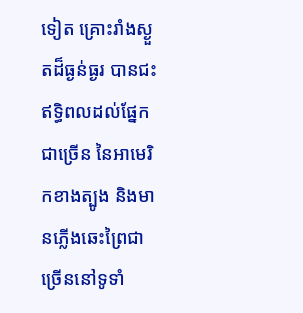ទៀត គ្រោះរាំងស្ងួតដ៏ធ្ងន់ធ្ងរ បានជះឥទ្ធិពលដល់ផ្នែកជាច្រើន នៃអាមេរិកខាងត្បូង និងមានភ្លើងឆេះព្រៃជាច្រើននៅទូទាំ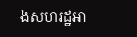ងសហរដ្ឋអា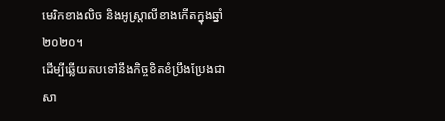មេរិកខាងលិច និងអូស្ត្រាលីខាងកើតក្នុងឆ្នាំ២០២០។
ដើម្បីឆ្លើយតបទៅនឹងកិច្ចខិតខំប្រឹងប្រែងជាសា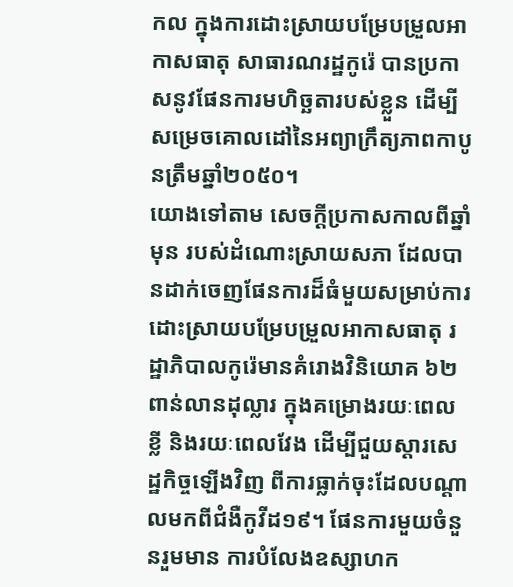កល ក្នុងការដោះស្រាយបម្រែបម្រួលអាកាសធាតុ សាធារណរដ្ឋកូរ៉េ បានប្រកាសនូវផែនការមហិច្ឆតារបស់ខ្លួន ដើម្បីសម្រេចគោលដៅនៃអព្យាក្រឹត្យភាពកាបូនត្រឹមឆ្នាំ២០៥០។
យោងទៅតាម សេចក្តីប្រកាសកាលពីឆ្នាំមុន របស់ដំណោះស្រាយសភា ដែលបានដាក់ចេញផែនការដ៏ធំមួយសម្រាប់ការដោះស្រាយបម្រែបម្រួលអាកាសធាតុ រដ្ឋាភិបាលកូរ៉េមានគំរោងវិនិយោគ ៦២ពាន់លានដុល្លារ ក្នុងគម្រោងរយៈពេលខ្លី និងរយៈពេលវែង ដើម្បីជួយស្តារសេដ្ឋកិច្ចឡើងវិញ ពីការធ្លាក់ចុះដែលបណ្តាលមកពីជំងឺកូវីដ១៩។ ផែនការមួយចំនួនរួមមាន ការបំលែងឧស្សាហក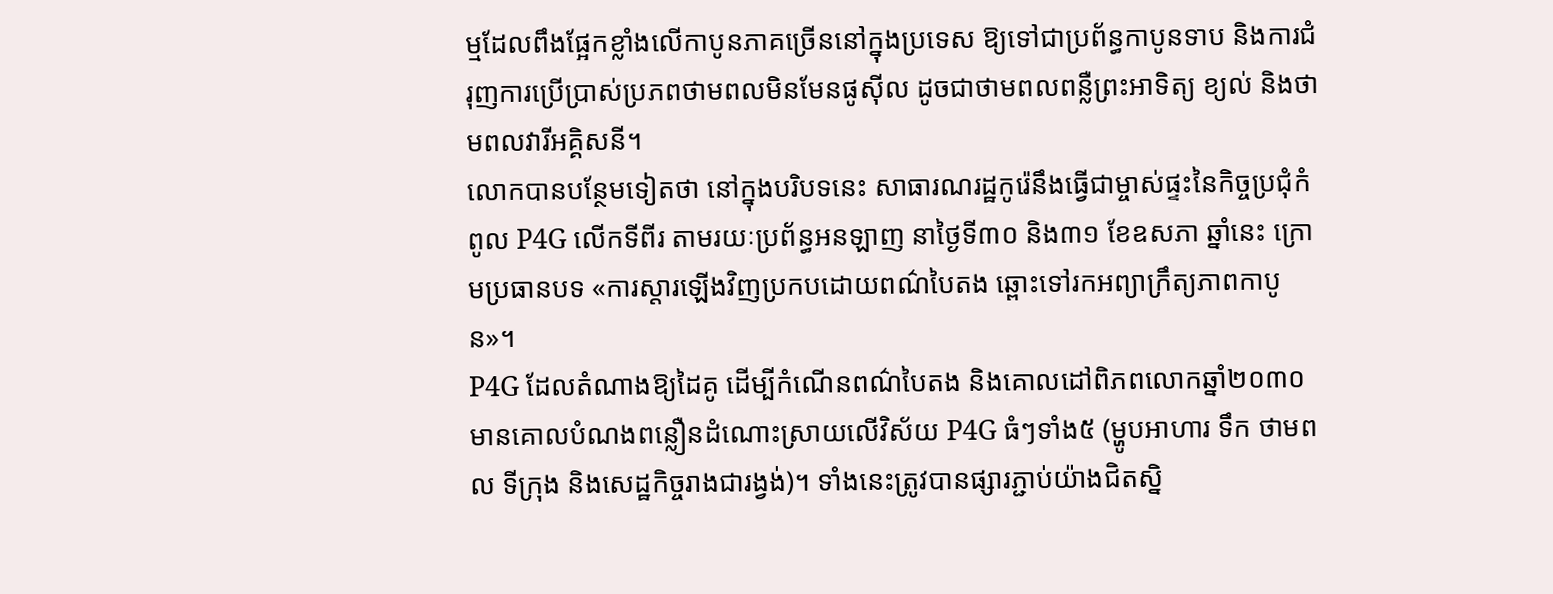ម្មដែលពឹងផ្អែកខ្លាំងលើកាបូនភាគច្រើននៅក្នុងប្រទេស ឱ្យទៅជាប្រព័ន្ធកាបូនទាប និងការជំរុញការប្រើប្រាស់ប្រភពថាមពលមិនមែនផូស៊ីល ដូចជាថាមពលពន្លឺព្រះអាទិត្យ ខ្យល់ និងថាមពលវារីអគ្គិសនី។
លោកបានបន្ថែមទៀតថា នៅក្នុងបរិបទនេះ សាធារណរដ្ឋកូរ៉េនឹងធ្វើជាម្ចាស់ផ្ទះនៃកិច្ចប្រជុំកំពូល P4G លើកទីពីរ តាមរយៈប្រព័ន្ធអនឡាញ នាថ្ងៃទី៣០ និង៣១ ខែឧសភា ឆ្នាំនេះ ក្រោមប្រធានបទ «ការស្តារឡើងវិញប្រកបដោយពណ៌បៃតង ឆ្ពោះទៅរកអព្យាក្រឹត្យភាពកាបូន»។
P4G ដែលតំណាងឱ្យដៃគូ ដើម្បីកំណើនពណ៌បៃតង និងគោលដៅពិភពលោកឆ្នាំ២០៣០ មានគោលបំណងពន្លឿនដំណោះស្រាយលើវិស័យ P4G ធំៗទាំង៥ (ម្ហូបអាហារ ទឹក ថាមពល ទីក្រុង និងសេដ្ឋកិច្ចរាងជារង្វង់)។ ទាំងនេះត្រូវបានផ្សារភ្ជាប់យ៉ាងជិតស្និ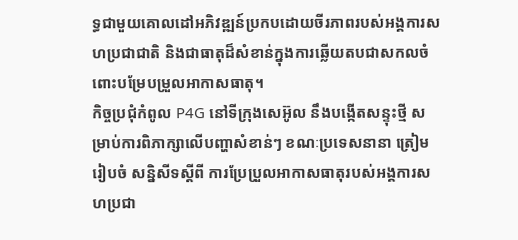ទ្ធជាមួយគោលដៅអភិវឌ្ឍន៍ប្រកបដោយចីរភាពរបស់អង្គការសហប្រជាជាតិ និងជាធាតុដ៏សំខាន់ក្នុងការឆ្លើយតបជាសកលចំពោះបម្រែបម្រួលអាកាសធាតុ។
កិច្ចប្រជុំកំពូល P4G នៅទីក្រុងសេអ៊ូល នឹងបង្កើតសន្ទុះថ្មី សម្រាប់ការពិភាក្សាលើបញ្ហាសំខាន់ៗ ខណៈប្រទេសនានា ត្រៀមរៀបចំ សន្និសីទស្តីពី ការប្រែប្រួលអាកាសធាតុរបស់អង្គការសហប្រជា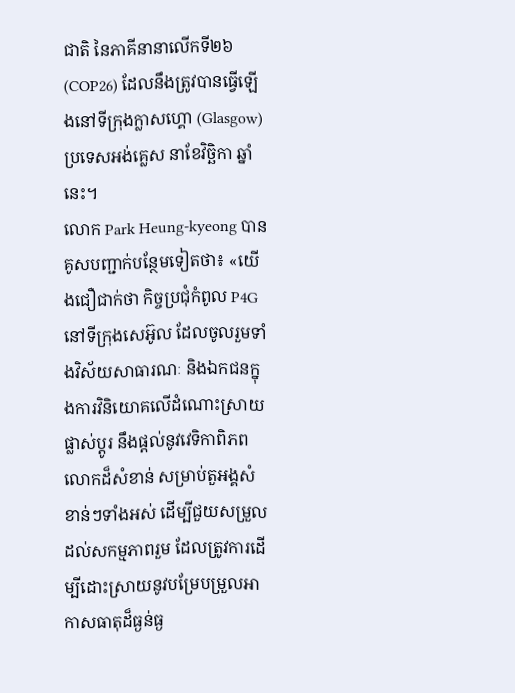ជាតិ នៃភាគីនានាលើកទី២៦ (COP26) ដែលនឹងត្រូវបានធ្វើឡើងនៅទីក្រុងក្លាសហ្គោ (Glasgow) ប្រទេសអង់គ្លេស នាខែវិច្ឆិកា ឆ្នាំនេះ។
លោក Park Heung-kyeong បានគូសបញ្ជាក់បន្ថែមទៀតថា៖ «យើងជឿជាក់ថា កិច្ចប្រជុំកំពូល P4G នៅទីក្រុងសេអ៊ូល ដែលចូលរួមទាំងវិស័យសាធារណៈ និងឯកជនក្នុងការវិនិយោគលើដំណោះស្រាយផ្លាស់ប្តូរ នឹងផ្តល់នូវវេទិកាពិភពលោកដ៏សំខាន់ សម្រាប់តួអង្គសំខាន់ៗទាំងអស់ ដើម្បីជួយសម្រួលដល់សកម្មភាពរួម ដែលត្រូវការដើម្បីដោះស្រាយនូវបម្រែបម្រួលអាកាសធាតុដ៏ធ្ងន់ធ្ង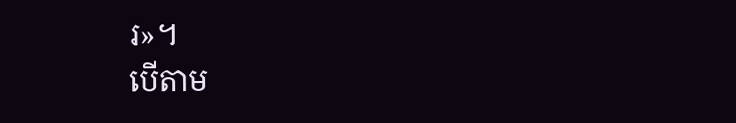រ»។
បើតាម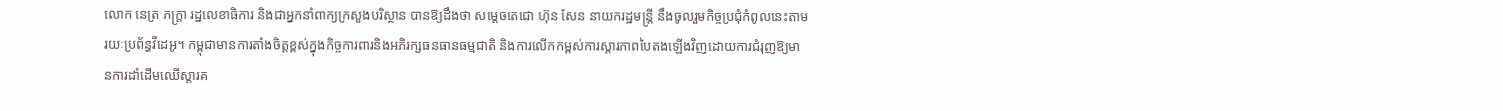លោក នេត្រ ភក្ត្រា រដ្ឋលេខាធិការ និងជាអ្នកនាំពាក្យក្រសួងបរិស្ថាន បានឱ្យដឹងថា សម្តេចតេជោ ហ៊ុន សែន នាយករដ្ឋមន្ត្រី នឹងចូលរួមកិច្ចប្រជុំកំពូលនេះតាមរយៈប្រព័ន្ធវីដេអូ។ កម្ពុជាមានការតាំងចិត្តខ្ពស់ក្នុងកិច្ចការពារនិងអភិរក្សធនធានធម្មជាតិ និងការលើកកម្ពស់ការស្តារភាពបៃតងឡើងវិញដោយការជំរុញឱ្យមានការដាំដើមឈើស្តារគ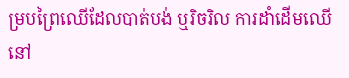ម្របព្រៃឈើដែលបាត់បង់ ឬរិចរិល ការដាំដើមឈើនៅ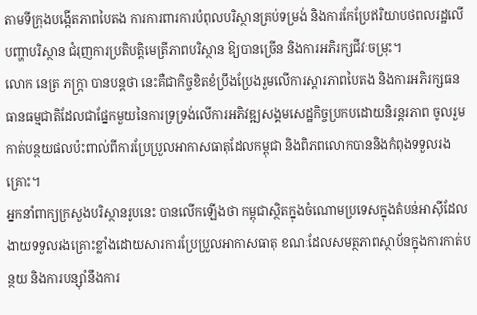តាមទីក្រុងបង្កើតភាពបៃតង ការការពារការបំពុលបរិស្ថានគ្រប់ទម្រង់ និងការកែប្រែឥរិយាបថពលរដ្ឋលើបញ្ហាបរិស្ថាន ជំរុញការប្រតិបត្តិមេត្រីភាពបរិស្ថាន ឱ្យបានច្រើន និងការអភិរក្សជីវៈចម្រុះ។
លោក នេត្រ ភក្ត្រា បានបន្តថា នេះគឺជាកិច្ចខិតខំប្រឹងប្រែងរួមលើការស្តារភាពបៃតង និងការអភិរក្សធនធានធម្មជាតិដែលជាផ្នែកមួយនៃការទ្រទ្រង់លើការអភិវឌ្ឍសង្គមសេដ្ឋកិច្ចប្រកបដោយនិរន្តរភាព ចូលរួមកាត់បន្ថយផលប៉ះពាល់ពីការប្រែប្រួលអាកាសធាតុដែលកម្ពុជា និងពិភពលោកបាននិងកំពុងទទួលរងគ្រោះ។
អ្នកនាំពាក្យក្រសួងបរិស្ថានរូបនេះ បានលើកឡើងថា កម្ពុជាស្ថិតក្នុងចំណោមប្រទេសក្នុងតំបន់អាស៊ីដែលងាយទទួលរងគ្រោះខ្លាំងដោយសារការប្រែប្រួលអាកាសធាតុ ខណៈដែលសមត្ថភាពស្ថាប័នក្នុងការកាត់បន្ថយ និងការបន្ស៊ាំនឹងការ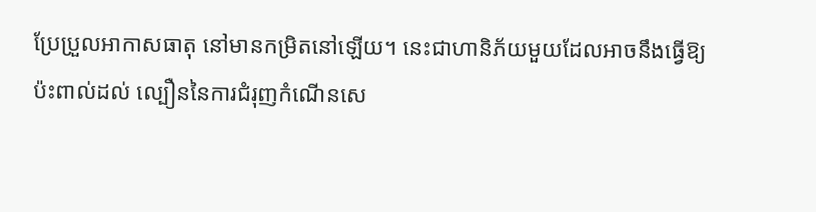ប្រែប្រួលអាកាសធាតុ នៅមានកម្រិតនៅឡើយ។ នេះជាហានិភ័យមួយដែលអាចនឹងធ្វើឱ្យប៉ះពាល់ដល់ ល្បឿននៃការជំរុញកំណើនសេ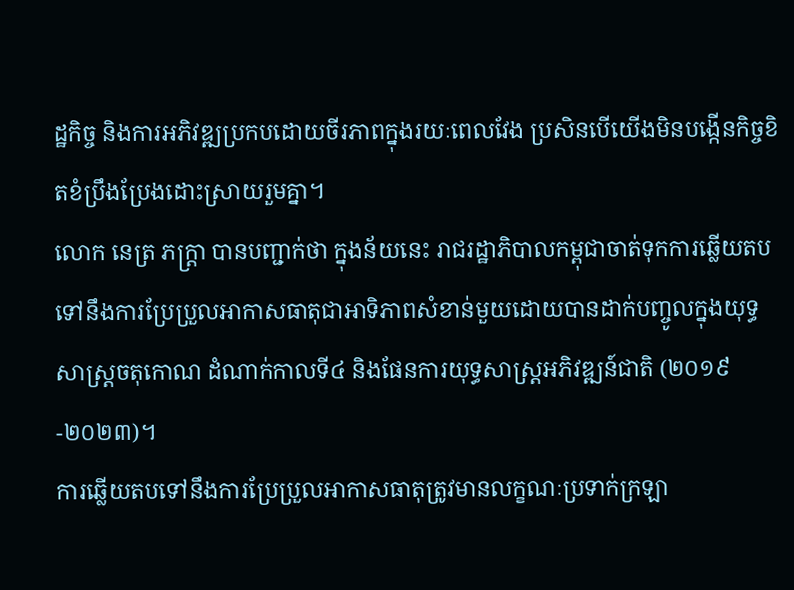ដ្ឋកិច្ច និងការអភិវឌ្ឍប្រកបដោយចីរភាពក្នុងរយៈពេលវែង ប្រសិនបើយើងមិនបង្កើនកិច្ចខិតខំប្រឹងប្រែងដោះស្រាយរួមគ្នា។
លោក នេត្រ ភក្ត្រា បានបញ្ជាក់ថា ក្នុងន័យនេះ រាជរដ្ឋាភិបាលកម្ពុជាចាត់ទុកការឆ្លើយតបទៅនឹងការប្រែប្រួលអាកាសធាតុជាអាទិភាពសំខាន់មួយដោយបានដាក់បញ្ចូលក្នុងយុទ្ធសាស្រ្តចតុកោណ ដំណាក់កាលទី៤ និងផែនការយុទ្ធសាស្រ្តអភិវឌ្ឍន៍ជាតិ (២០១៩-២០២៣)។
ការឆ្លើយតបទៅនឹងការប្រែប្រួលអាកាសធាតុត្រូវមានលក្ខណៈប្រទាក់ក្រឡា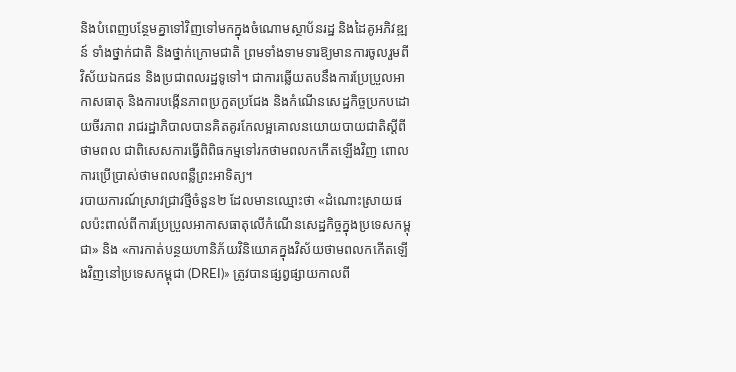និងបំពេញបន្ថែមគ្នាទៅវិញទៅមកក្នុងចំណោមស្ថាប័នរដ្ឋ និងដៃគូអភិវឌ្ឍន៍ ទាំងថ្នាក់ជាតិ និងថ្នាក់ក្រោមជាតិ ព្រមទាំងទាមទារឱ្យមានការចូលរួមពីវិស័យឯកជន និងប្រជាពលរដ្ឋទូទៅ។ ជាការឆ្លើយតបនឹងការប្រែប្រួលអាកាសធាតុ និងការបង្កើនភាពប្រកួតប្រជែង និងកំណើនសេដ្ឋកិច្ចប្រកបដោយចីរភាព រាជរដ្ឋាភិបាលបានគិតគូរកែលម្អគោលនយោយបាយជាតិស្តីពីថាមពល ជាពិសេសការធ្វើពិពិធកម្មទៅរកថាមពលកកើតឡើងវិញ ពោលការប្រើប្រាស់ថាមពលពន្លឺព្រះអាទិត្យ។
របាយការណ៍ស្រាវជ្រាវថ្មីចំនួន២ ដែលមានឈ្មោះថា «ដំណោះស្រាយផលប៉ះពាល់ពីការប្រែប្រួលអាកាសធាតុលើកំណើនសេដ្ឋកិច្ចក្នុងប្រទេសកម្ពុជា» និង «ការកាត់បន្ថយហានិភ័យវិនិយោគក្នុងវិស័យថាមពលកកើតឡើងវិញនៅប្រទេសកម្ពុជា (DREI)» ត្រូវបានផ្សព្វផ្សាយកាលពី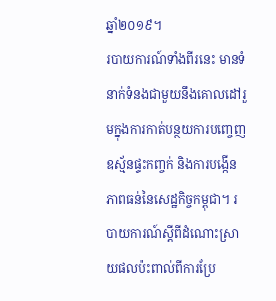ឆ្នាំ២០១៩។
របាយការណ៍ទាំងពីរនេះ មានទំនាក់ទំនងជាមួយនឹងគោលដៅរួមក្នុងការកាត់បន្ថយការបញ្ចេញឧស្ម័នផ្ទះកញ្ចក់ និងការបង្កើនភាពធន់នៃសេដ្ឋកិច្ចកម្ពុជា។ របាយការណ៍ស្ដីពីដំណោះស្រាយផលប៉ះពាល់ពីការប្រែ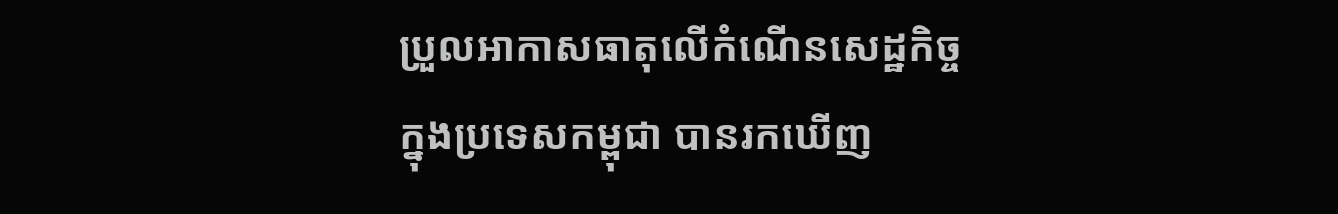ប្រួលអាកាសធាតុលើកំណើនសេដ្ឋកិច្ចក្នុងប្រទេសកម្ពុជា បានរកឃើញ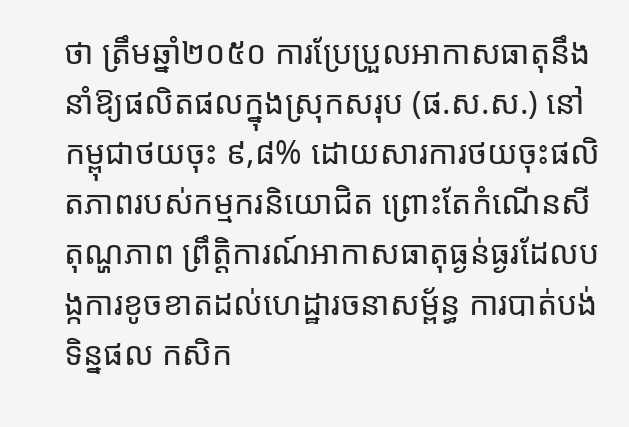ថា ត្រឹមឆ្នាំ២០៥០ ការប្រែប្រួលអាកាសធាតុនឹងនាំឱ្យផលិតផលក្នុងស្រុកសរុប (ផ.ស.ស.) នៅកម្ពុជាថយចុះ ៩,៨% ដោយសារការថយចុះផលិតភាពរបស់កម្មករនិយោជិត ព្រោះតែកំណើនសីតុណ្ហភាព ព្រឹត្តិការណ៍អាកាសធាតុធ្ងន់ធ្ងរដែលបង្កការខូចខាតដល់ហេដ្ឋារចនាសម្ព័ន្ធ ការបាត់បង់ទិន្នផល កសិក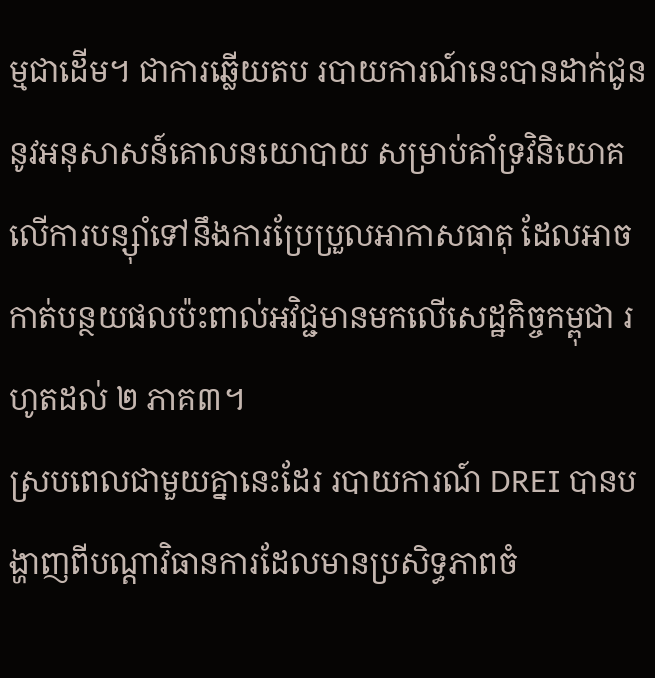ម្មជាដើម។ ជាការឆ្លើយតប របាយការណ៍នេះបានដាក់ជូននូវអនុសាសន៍គោលនយោបាយ សម្រាប់គាំទ្រវិនិយោគលើការបន្ស៊ាំទៅនឹងការប្រែប្រួលអាកាសធាតុ ដែលអាចកាត់បន្ថយផលប៉ះពាល់អវិជ្ជមានមកលើសេដ្ឋកិច្ចកម្ពុជា រហូតដល់ ២ ភាគ៣។
ស្របពេលជាមួយគ្នានេះដែរ របាយការណ៍ DREI បានបង្ហាញពីបណ្តាវិធានការដែលមានប្រសិទ្ធភាពចំ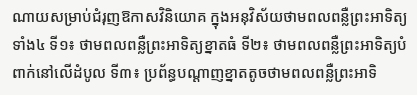ណាយសម្រាប់ជំរុញឱកាសវិនិយោគ ក្នុងអនុវិស័យថាមពលពន្លឺព្រះអាទិត្យទាំង៤ ទី១៖ ថាមពលពន្លឺព្រះអាទិត្យខ្នាតធំ ទី២៖ ថាមពលពន្លឺព្រះអាទិត្យបំពាក់នៅលើដំបូល ទី៣៖ ប្រព័ន្ធបណ្តាញខ្នាតតូចថាមពលពន្លឺព្រះអាទិ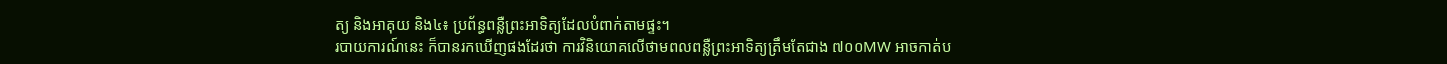ត្យ និងអាគុយ និង៤៖ ប្រព័ន្ធពន្លឺព្រះអាទិត្យដែលបំពាក់តាមផ្ទះ។
របាយការណ៍នេះ ក៏បានរកឃើញផងដែរថា ការវិនិយោគលើថាមពលពន្លឺព្រះអាទិត្យត្រឹមតែជាង ៧០០MW អាចកាត់ប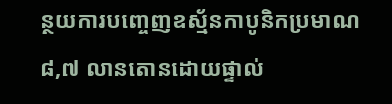ន្ថយការបញ្ចេញឧស្ម័នកាបូនិកប្រមាណ ៨,៧ លានតោនដោយផ្ទាល់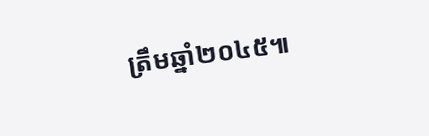ត្រឹមឆ្នាំ២០៤៥៕